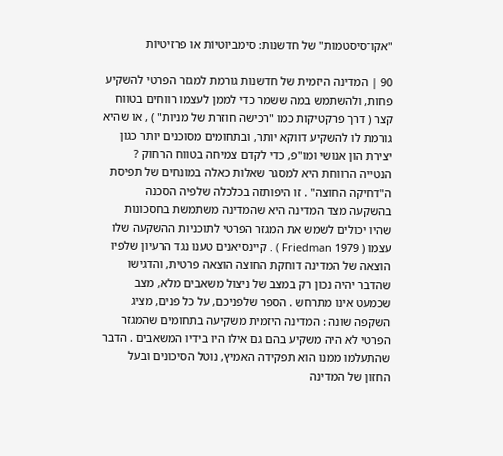"אקו־סיסטמות" של חדשנות: סימביוטיוֹת או פרזיטיוֹת

90 | המדינה היזמית של חדשנות גורמת למגזר הפרטי להשקיע פחות, ולהשתמש במה ששמר כדי לממן לעצמו רווחים בטווח קצר ( דרך פרקטיקות כמו "רכישה חוזרת של מניות" ) , או שהיא גורמת לו להשקיע דווקא יותר, ובתחומים מסוכנים יותר כגון יצירת הון אנושי ומו"פ, כדי לקדם צמיחה בטווח הרחוק ? הנטייה הרווחת היא למסגר שאלות כאלה במונחים של תפיסת ה"דחיקה החוצה" . זו היפותזה בכלכלה שלפיה הסכנה בהשקעה מצד המדינה היא שהמדינה משתמשת בחסכונות שהיו יכולים לשמש את המגזר הפרטי לתוכניות ההשקעה שלו עצמו ( 1979 Friedman ) . קיינסיאנים טענו נגד הרעיון שלפיו הוצאה של המדינה דוחקת החוצה הוצאה פרטית, והדגישו שהדבר יהיה נכון רק במצב של ניצול משאבים מלא, מצב שכמעט אינו מתרחש . הספר שלפניכם, על כל פנים, מציג השקפה שונה : המדינה היזמית משקיעה בתחומים שהמגזר הפרטי לא היה משקיע בהם גם אילו היו בידיו המשאבים . הדבר שהתעלמו ממנו הוא תפקידה האמיץ, נוטל הסיכונים ובעל החזון של המדינה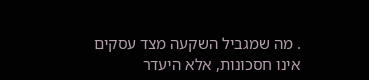. מה שמגביל השקעה מצד עסקים אינו חסכונות, אלא היעדר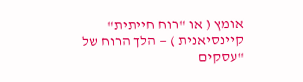אומץ ( או "רוח חייתית" קיינסיאנית ) — הלך הרוח של "עסקים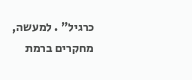כרגיל" . למעשה, מחקרים ברמת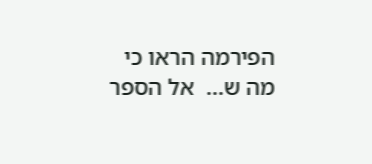הפירמה הראו כי מה ש...  אל הספר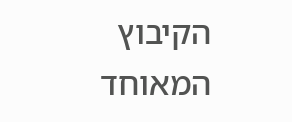הקיבוץ המאוחד